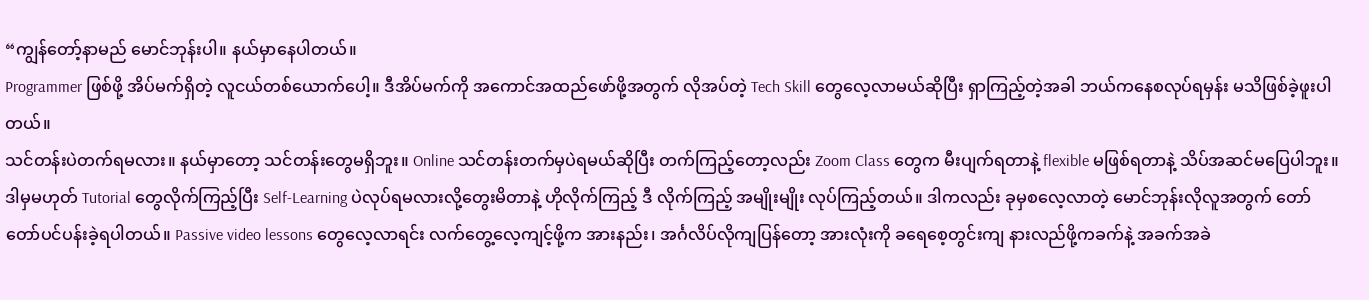“ကျွန်တော့်နာမည် မောင်ဘုန်းပါ။ နယ်မှာနေပါတယ်။
Programmer ဖြစ်ဖို့ အိပ်မက်ရှိတဲ့ လူငယ်တစ်ယောက်ပေါ့။ ဒီအိပ်မက်ကို အကောင်အထည်ဖော်ဖို့အတွက် လိုအပ်တဲ့ Tech Skill တွေလေ့လာမယ်ဆိုပြီး ရှာကြည့်တဲ့အခါ ဘယ်ကနေစလုပ်ရမှန်း မသိဖြစ်ခဲ့ဖူးပါတယ်။
သင်တန်းပဲတက်ရမလား။ နယ်မှာတော့ သင်တန်းတွေမရှိဘူး။ Online သင်တန်းတက်မှပဲရမယ်ဆိုပြီး တက်ကြည့်တော့လည်း Zoom Class တွေက မီးပျက်ရတာနဲ့ flexible မဖြစ်ရတာနဲ့ သိပ်အဆင်မပြေပါဘူး။
ဒါမှမဟုတ် Tutorial တွေလိုက်ကြည့်ပြီး Self-Learning ပဲလုပ်ရမလားလို့တွေးမိတာနဲ့ ဟိုလိုက်ကြည့် ဒီ လိုက်ကြည့် အမျိုးမျိုး လုပ်ကြည့်တယ်။ ဒါကလည်း ခုမှစလေ့လာတဲ့ မောင်ဘုန်းလိုလူအတွက် တော်တော်ပင်ပန်းခဲ့ရပါတယ်။ Passive video lessons တွေလေ့လာရင်း လက်တွေ့လေ့ကျင့်ဖို့က အားနည်း၊ အင်္ဂလိပ်လိုကျပြန်တော့ အားလုံးကို ခရေစေ့တွင်းကျ နားလည်ဖို့ကခက်နဲ့ အခက်အခဲ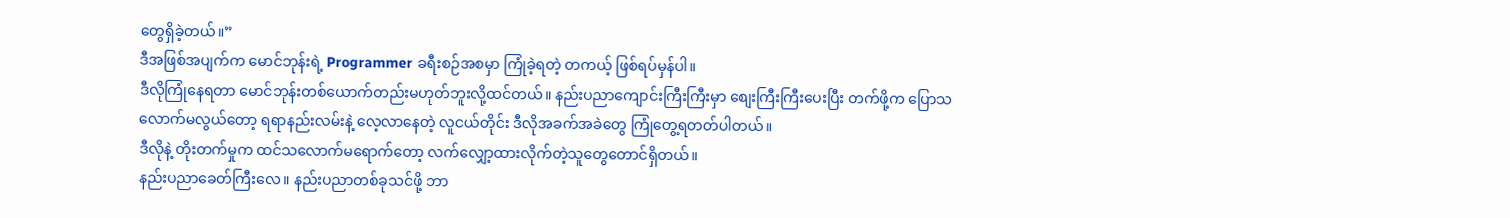တွေရှိခဲ့တယ်။”
ဒီအဖြစ်အပျက်က မောင်ဘုန်းရဲ့ Programmer ခရီးစဉ်အစမှာ ကြုံခဲ့ရတဲ့ တကယ့် ဖြစ်ရပ်မှန်ပါ။
ဒီလိုကြုံနေရတာ မောင်ဘုန်းတစ်ယောက်တည်းမဟုတ်ဘူးလို့ထင်တယ်။ နည်းပညာကျောင်းကြီးကြီးမှာ စျေးကြီးကြီးပေးပြီး တက်ဖို့က ပြောသလောက်မလွယ်တော့ ရရာနည်းလမ်းနဲ့ လေ့လာနေတဲ့ လူငယ်တိုင်း ဒီလိုအခက်အခဲတွေ ကြုံတွေ့ရတတ်ပါတယ်။
ဒီလိုနဲ့ တိုးတက်မှုက ထင်သလောက်မရောက်တော့ လက်လျှော့ထားလိုက်တဲ့သူတွေတောင်ရှိတယ်။
နည်းပညာခေတ်ကြီးလေ။ နည်းပညာတစ်ခုသင်ဖို့ ဘာ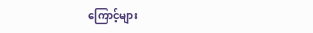ကြောင့်များ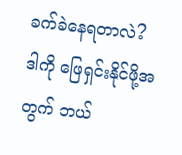ခက်ခဲနေရတာလဲ?
ဒါကို ဖြေရှင်းနိုင်ဖို့အတွက် ဘယ်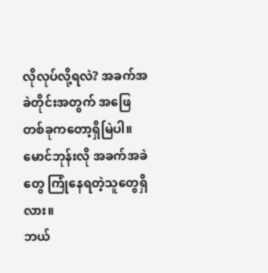လိုလုပ်လို့ရလဲ? အခက်အခဲတိုင်းအတွက် အဖြေတစ်ခုကတော့ရှိမြဲပါ။
မောင်ဘုန်းလို အခက်အခဲတွေ ကြုံနေရတဲ့သူတွေရှိလား။
ဘယ်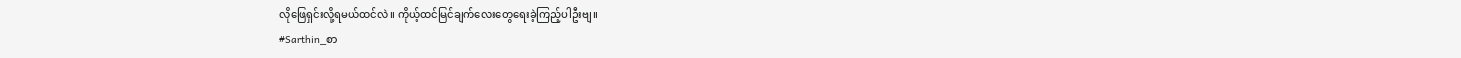လိုဖြေရှင်းလို့ရမယ်ထင်လဲ။ ကိုယ့်ထင်မြင်ချက်လေးတွေရေးခဲ့ကြည့်ပါဦးဗျ။
#Sarthin_စာ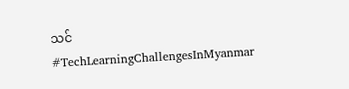သင်
#TechLearningChallengesInMyanmar